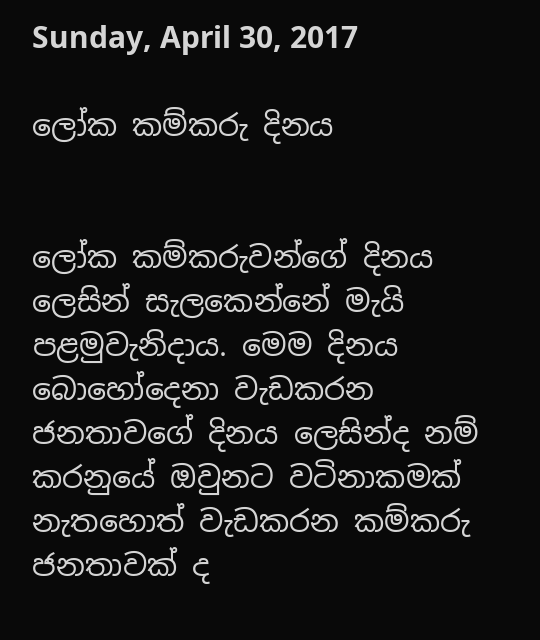Sunday, April 30, 2017

ලෝක කම්කරු දිනය


ලෝක කම්කරුවන්ගේ දිනය ලෙසින් සැලකෙන්නේ මැයි පළමුවැනිදාය. මෙම දිනය බොහෝදෙනා වැඩකරන ජනතාවගේ දිනය ලෙසින්ද නම් කරනුයේ ඔවුනට වටිනාකමක් නැතහොත් වැඩකරන කම්කරු ජනතාවක් ද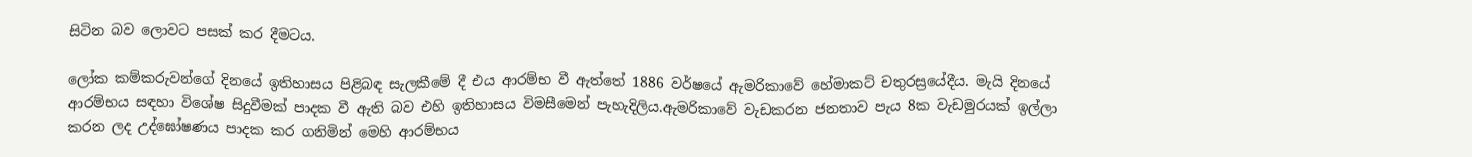සිටින බව ලොවට පසක් කර දීමටය.

ලෝක කම්කරුවන්ගේ දිනයේ ඉතිහාසය පිළිබඳ සැලකීමේ දී එය ආරම්භ වී ඇත්තේ 1886 වර්ෂයේ ඇමරිකාවේ හේමාකට් චතුරස්‍රයේදීය. මැයි දිනයේ ආරම්භය සඳහා විශේෂ සිදුවීමක් පාදක වී ඇති බව එහි ඉතිහාසය විමසීමෙන් පැහැදිලිය.ඇමරිකාවේ වැඩකරන ජනතාව පැය 8ක වැඩමුරයක් ඉල්ලා කරන ලද උද්ඝෝෂණය පාදක කර ගනිමින් මෙහි ආරම්භය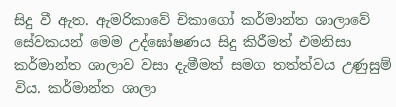සිදු වී ඇත. ඇමරිකාවේ චිකාගෝ කර්මාන්ත ශාලාවේ සේවකයන් මෙම උද්ඝෝෂණය සිදු කිරීමත් එමනිසා කර්මාන්ත ශාලාව වසා දැමීමත් සමග තත්ත්වය උණුසුම් විය. කර්මාන්ත ශාලා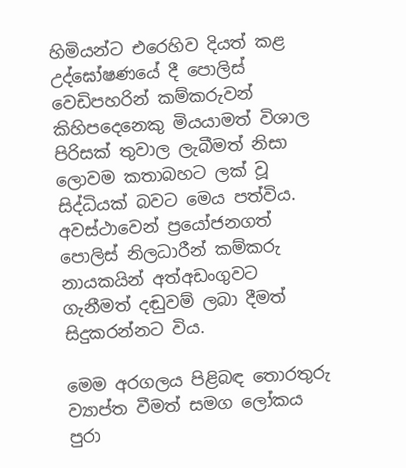හිමියන්ට එරෙහිව දියත් කළ උද්ඝෝෂණයේ දී පොලිස් වෙඩිපහරින් කම්කරුවන් කිහිපදෙනෙකු මියයාමත් විශාල පිරිසක් තුවාල ලැබීමත් නිසා ලොවම කතාබහට ලක් වූ සිද්ධියක් බවට මෙය පත්විය. අවස්ථාවෙන් ප්‍රයෝජනගත් පොලිස් නිලධාරීන් කම්කරු නායකයින් අත්අඩංගුවට ගැනීමත් දඬුවම් ලබා දීමත් සිදුකරන්නට විය.

මෙම අරගලය පිළිබඳ තොරතුරු ව්‍යාප්ත වීමත් සමග ලෝකය පුරා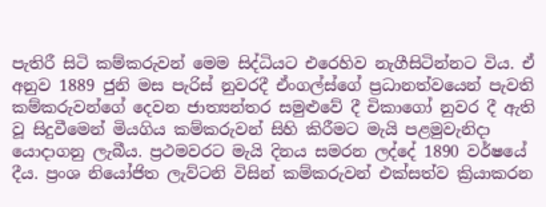පැතිරී සිටි කම්කරුවන් මෙම සිද්ධියට එරෙහිව නැගීසිටින්නට විය. ඒ අනුව 1889 ජුනි මස පැරිස් නුවරදී ඒංගල්ස්ගේ ප්‍රධානත්වයෙන් පැවති කම්කරුවන්ගේ දෙවන ජාත්‍යන්තර සමුළුවේ දී චිකාගෝ නුවර දී ඇති වූ සිදුවීමෙන් මියගිය කම්කරුවන් සිහි කිරීමට මැයි පළමුවැනිදා යොදාගනු ලැබීය. ප්‍රථමවරට මැයි දිනය සමරන ලද්දේ 1890 වර්ෂයේ දීය. ප්‍රංශ නියෝජිත ලැව්ටනි විසින් කම්කරුවන් එක්සත්ව ක්‍රියාකරන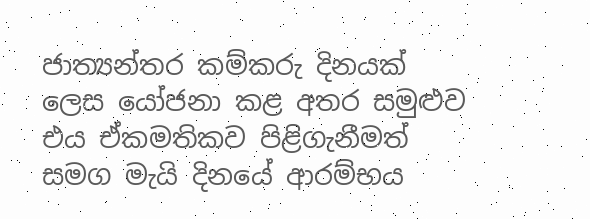ජාත්‍යන්තර කම්කරු දිනයක් ලෙස යෝජනා කළ අතර සමුළුව එය ඒකමතිකව පිළිගැනීමත් සමග මැයි දිනයේ ආරම්භය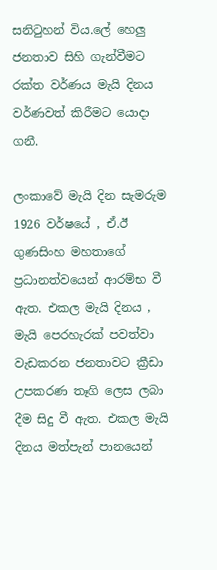සනිටුහන් විය.ලේ හෙලු ජනතාව සිහි ගැන්වීමට රක්ත වර්ණය මැයි දිනය වර්ණවත් කිරීමට යොදා ගනී.

ලංකාවේ මැයි දින සැමරුම 1926 වර්ෂයේ , ඒ.ඊ ගුණසිංහ මහතාගේ ප්‍රධානත්වයෙන් ආරම්භ වී ඇත. එකල මැයි දිනය , මැයි පෙරහැරක් පවත්වා වැඩකරන ජනතාවට ක්‍රීඩා උපකරණ තෑගි ලෙස ලබා දීම සිදු වී ඇත. එකල මැයි දිනය මත්පැන් පානයෙන්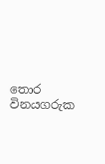තොර විනයගරුක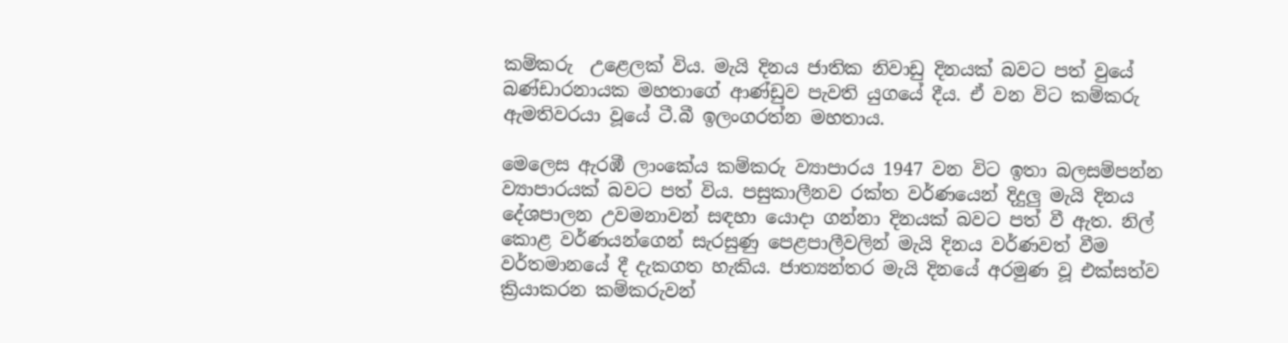කම්කරු  උළෙලක් විය. මැයි දිනය ජාතික නිවාඩු දිනයක් බවට පත් වුයේ බණ්ඩාරනායක මහතාගේ ආණ්ඩුව පැවති යුගයේ දීය. ඒ වන විට කම්කරු ඇමතිවරයා වූයේ ටී.බී ඉලංගරත්න මහතාය.

මෙලෙස ඇරඹී ලාංකේය කම්කරු ව්‍යාපාරය 1947 වන විට ඉතා බලසම්පන්න ව්‍යාපාරයක් බවට පත් විය. පසුකාලීනව රක්ත වර්ණයෙන් දිදුලු මැයි දිනය දේශපාලන උවමනාවන් සඳහා යොදා ගන්නා දිනයක් බවට පත් වී ඇත. නිල් කොළ වර්ණයන්ගෙන් සැරසුණු පෙළපාලීවලින් මැයි දිනය වර්ණවත් වීම වර්තමානයේ දී දැකගත හැකිය. ජාත්‍යන්තර මැයි දිනයේ අරමුණ වූ එක්සත්ව ක්‍රියාකරන කම්කරුවන්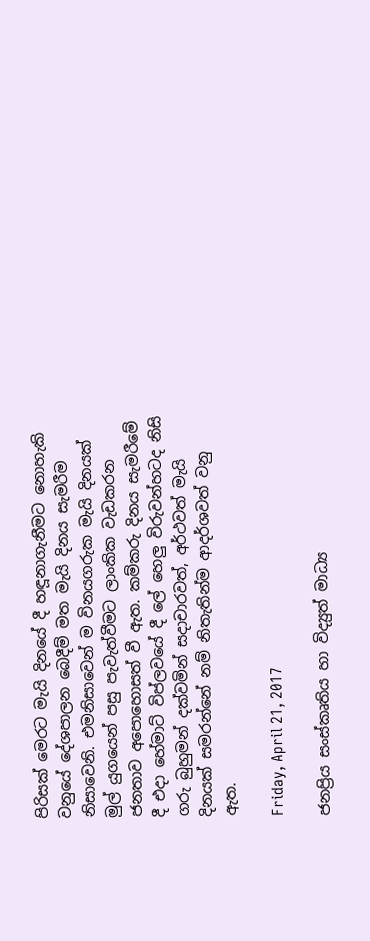පිරිසක් මෙරට මැයි දිනයේ දී හඳූනාගැනීමට නොහැකි වනුයේ දේශපාලන බෙදීම් මත මැයි දිනය සැමරීම නිසාවෙනි. එමනිසාවෙන් ම විනයගරුක මැයි දිනයක් මුල් යුගයෙන් පසු පැවැත්වීමට ලාංකික වැඩකරන ජනතාව අපොහොසත් වී ඇත. කම්කරු දිනය සැමරීමේ දී එදා හේමාට් විප්ලවයේ දී ලේ හෙලු විරුවන්හටද නිසි ගරු බුහුමන් දක්වමින් සදාචාරවත්, අර්ථවත් මැයි දිනයක් සමරන්නේ නම් නිතැතින්ම ආදර්ශවත් වනු ඇත.

Friday, April 21, 2017

ජනප්‍රිය සංස්කෘතිය හා විද්‍යුත් මාධ්‍ය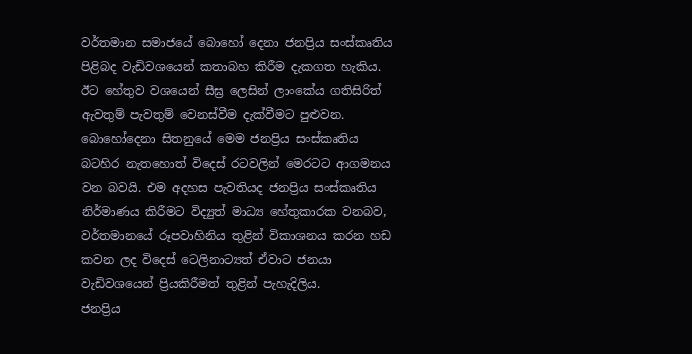වර්තමාන සමාජයේ බොහෝ දෙනා ජනප්‍රිය සංස්කෘතිය පිළිබද වැඩිවශයෙන් කතාබහ කිරීම දැකගත හැකිය. ඊට හේතුව වශයෙන් සීඝ්‍ර ලෙසින් ලාංකේය ගතිසිරිත් ඇවතුම් පැවතුම් වෙනස්වීම දැක්වීමට පුළුවන. බොහෝදෙනා සිතනුයේ මෙම ජනප්‍රිය සංස්කෘතිය බටහිර නැතහොත් විදෙස් රටවලින් මෙරටට ආගමනය වන බවයි. එම අදහස පැවතියද ජනප්‍රිය සංස්කෘතිය නිර්මාණය කිරීමට විද්‍යුත් මාධ්‍ය හේතුකාරක වනබව, වර්තමානයේ රූපවාහිනිය තුළින් විකාශනය කරන හඩ කවන ලද විදෙස් ටෙලිනාට්‍යත් ඒවාට ජනයා වැඩිවශයෙන් ප්‍රියකිරීමත් තුළින් පැහැදිලිය.
ජනප්‍රිය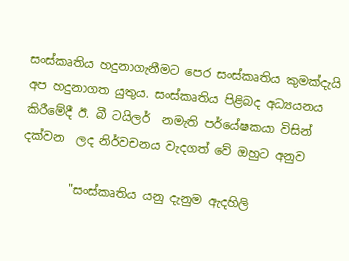සංස්කෘතිය හදුනාගැනීමට පෙර සංස්කෘතිය කුමක්දැයි අප හදුනාගත යුතුය. සංස්කෘතිය පිළිබද අධ්‍යයනය කිරීමේදී ඊ. බී ටයිලර්  නමැති පර්යේෂකයා විසින් දක්වන  ලද නිර්වචනය වැදගත් වේ ඔහුට අනුව

        "සංස්කෘතිය යනු දැනුම ඇදහිලි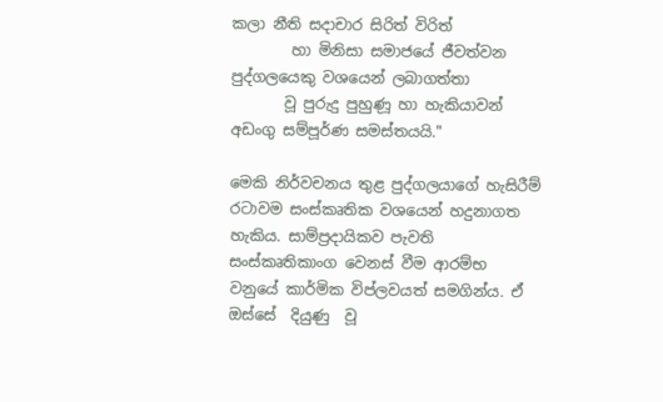කලා නීති සදාචාර සිරිත් විරිත්
        හා මිනිසා සමාජයේ ජීවත්වන පුද්ගලයෙකු වශයෙන් ලබාගත්තා
       වූ පුරුදු පුහුණූ හා හැකියාවන් අඩංගු සම්පූර්ණ සමස්තයයි."

මෙකි නිර්වචනය තුළ පුද්ගලයාගේ හැසිරීම් රටාවම සංස්කෘතික වශයෙන් හදුනාගත හැකිය. සාම්ප්‍රදායිකව පැවති සංස්කෘතිකාංග වෙනස් වීම ආරම්භ වනුයේ කාර්මික විප්ලවයත් සමගින්ය. ඒ ඔස්සේ  දියුණු  වූ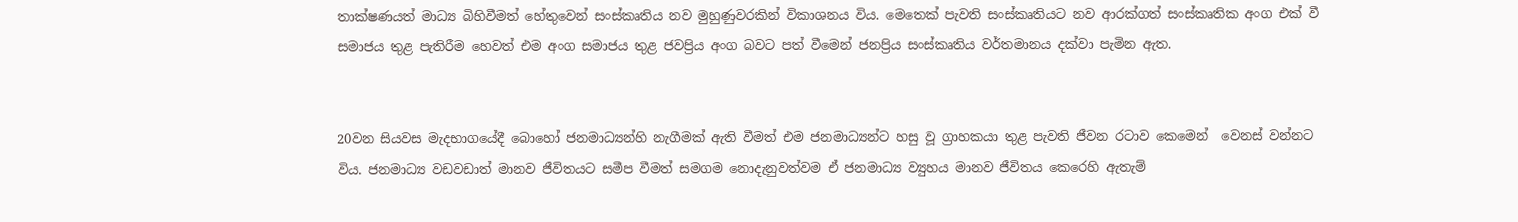තාක්ෂණයත් මාධ්‍ය බිහිවීමත් හේතුවෙන් සංස්කෘතිය නව මුහුණුවරකින් විකාශනය විය. මෙතෙක් පැවති සංස්කෘතියට නව ආරක්ගත් සංස්කෘතික අංග එක් වී සමාජය තුළ පැතිරීම හෙවත් එම අංග සමාජය තුළ ජවප්‍රිය අංග බවට පත් වීමෙන් ජනප්‍රිය සංස්කෘතිය වර්තමානය දක්වා පැමින ඇත.


20වන සියවස මැදභාගයේදී බොහෝ ජනමාධ්‍යන්හි නැගීමක් ඇති වීමත් එම ජනමාධ්‍යන්ට හසු වූ ග්‍රාහකයා තුළ පැවති ජීවන රටාව කෙමෙන්  වෙනස් වන්නට විය. ජනමාධ්‍ය වඩවඩාත් මානව ජීවිතයට සමීප වීමත් සමගම නොදැනුවත්වම ඒ ජනමාධ්‍ය ව්‍යුහය මානව ජීවිතය කෙරෙහි ඇතැම්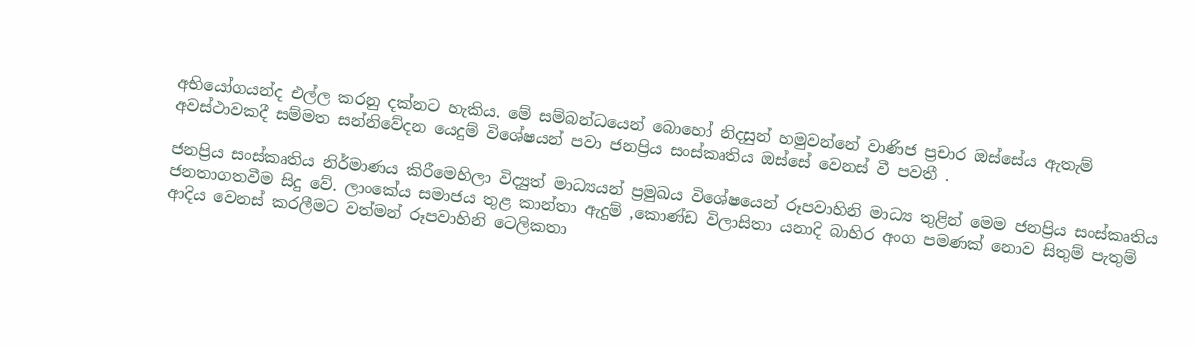අභියෝගයන්ද එල්ල කරනු දක්නට හැකිය. මේ සම්බන්ධයෙන් බොහෝ නිදසුන් හමුවන්නේ වාණිජ ප්‍රචාර ඔස්සේය ඇතැම් අවස්ථාවකදී සම්මත සන්නිවේදන යෙදුම් විශේෂයන් පවා ජනප්‍රිය සංස්කෘතිය ඔස්සේ වෙනස් වී පවතී .

ජනප්‍රිය සංස්කෘතිය නිර්මාණය කිරීමෙහිලා විද්‍යුත් මාධ්‍යයන් ප්‍රමුඛය විශේෂයෙන් රූපවාහිනි මාධ්‍ය තුළින් මෙම ජනප්‍රිය සංස්කෘතිය ජනතාගතවීම සිදු වේ. ලාංකේය සමාජය තුළ කාන්තා ඇදුම් ,කොණ්ඩ විලාසිතා යනාදි බාහිර අංග පමණක් නොව සිතුම් පැතුම් ආදිය වෙනස් කරලීමට වත්මන් රූපවාහිනි ටෙලිකතා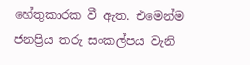හේතුකාරක වී ඇත. එමෙන්ම ජනප්‍රිය තරු සංකල්පය වැනි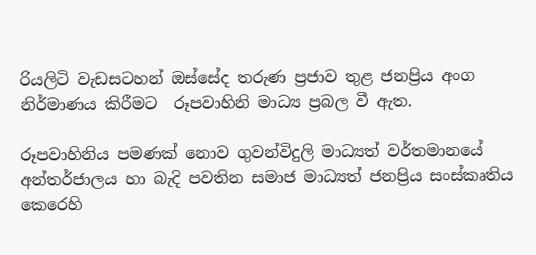රියලිටි වැඩසටහන් ඔස්සේද තරුණ ප්‍රජාව තුළ ජනප්‍රිය අංග නිර්මාණය කිරීමට  රූපවාහිනි මාධ්‍ය ප්‍රබල වී ඇත.

රූපවාහිනිය පමණක් නොව ගුවන්විදුලි මාධ්‍යත් වර්තමානයේ අන්තර්ජාලය හා බැදි පවතින සමාජ මාධ්‍යත් ජනප්‍රිය සංස්කෘතිය කෙරෙහි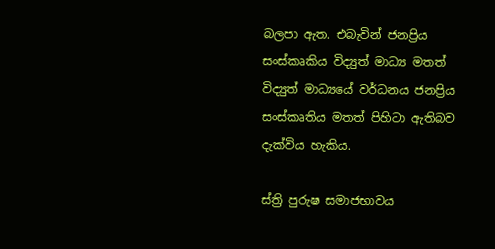බලපා ඇත. එබැවින් ජනප්‍රිය සංස්කෘකිය විද්‍යුත් මාධ්‍ය මතත් විද්‍යුත් මාධ්‍යයේ වර්ධනය ජනප්‍රිය සංස්කෘතිය මතත් පිහිටා ඇතිබව දැක්විය හැකිය.

ස්ත්‍රි පුරුෂ සමාජභාවය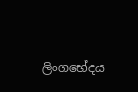ලිංගභේදය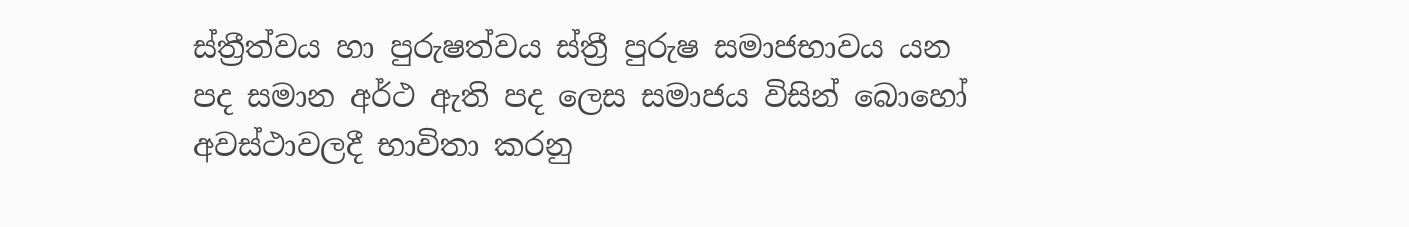ස්ත්‍රීත්වය හා පුරුෂත්වය ස්ත්‍රී පුරුෂ සමාජභාවය යන පද සමාන අර්ථ ඇති පද ලෙස සමාජය විසින් බොහෝ අවස්ථාවලදී භාවිතා කරනු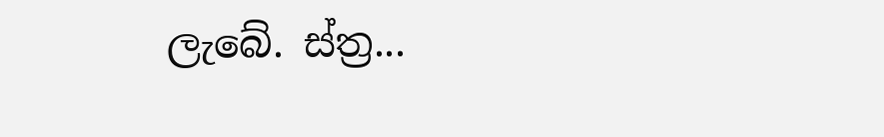ලැබේ. ස්ත්‍ර...